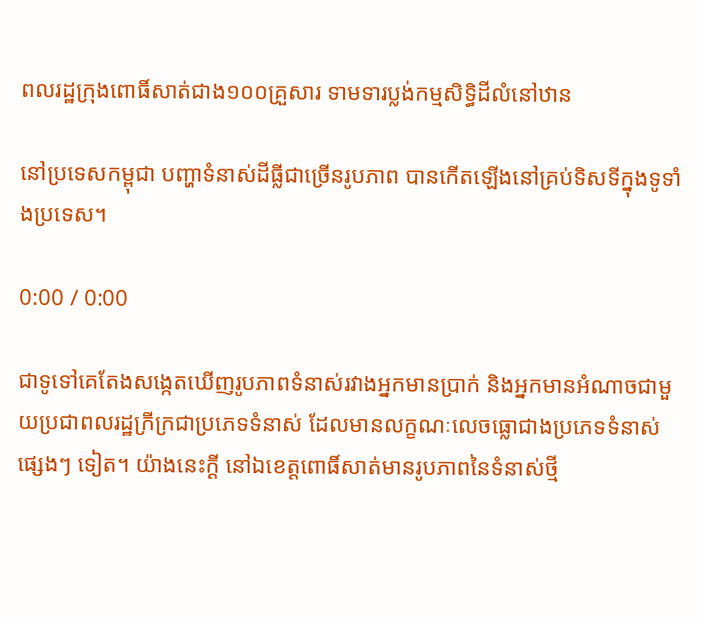ពលរដ្ឋក្រុងពោធិ៍សាត់ជាង១០០គ្រួសារ ទាមទារប្លង់កម្មសិទ្ធិដីលំនៅឋាន

នៅប្រទេសកម្ពុជា បញ្ហាទំនាស់ដីធ្លីជាច្រើនរូបភាព បានកើតឡើងនៅគ្រប់ទិសទីក្នុងទូទាំងប្រទេស។

0:00 / 0:00

ជាទូទៅគេតែងសង្កេតឃើញរូបភាពទំនាស់រវាងអ្នកមានប្រាក់ និងអ្នកមានអំណាចជាមួយប្រជាពលរដ្ឋក្រីក្រជាប្រភេទទំនាស់ ដែលមានលក្ខណៈលេចធ្លោជាងប្រភេទទំនាស់ផ្សេងៗ ទៀត។ យ៉ាងនេះក្ដី នៅឯខេត្តពោធិ៍សាត់មានរូបភាពនៃទំនាស់ថ្មី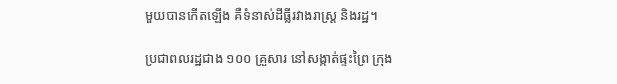មួយបានកើតឡើង គឺទំនាស់ដីធ្លីរវាងរាស្ត្រ និងរដ្ឋ។

ប្រជាពលរដ្ឋជាង ១០០ គ្រួសារ នៅសង្កាត់ផ្ទះព្រៃ ក្រុង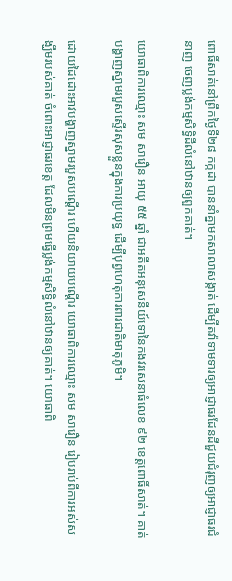ពោធិ៍សាត់នៅព្រឹកថ្ងៃទី២៨ កក្កដា បាននាំគ្នាមកសាលាសង្កាត់ ដើម្បីតវ៉ាទាមទារឲ្យអាជ្ញាធរដែនដីជួយជំរុញឲ្យអាជ្ញាធរជំនាញ ចេញប្លង់កម្មសិទ្ធិដីលំនៅឋានឲ្យពួកគាត់។

យោធាពិការឈ្មោះ សម សារឿន អាយុ ៥៥ ឆ្នាំ ជាអតីតអនុសេនីយ៍ទោនៃកងវរសេនាធំលេខ ៩២ ខេត្តពោធិ៍សាត់។ គាត់បង្ហាញស្នាមរបួសស្ទើរសុសខ្លួនក្នុងការប្រយុទ្ធ ដើម្បីបុព្វហេតុការពារជាតិមាតុភូមិ។

ដោយដៃដោះអាវបង្ហាញស្នាមរបួសបណ្ដើរ ហើយនិយាយបណ្ដើរ យោធាពិការឈ្មោះ សម សារឿន រៀបរាប់ពីការអស់សង្ឃឹមរបស់គាត់ ចំពោះអាជ្ញាធរខេត្ត ដែលមិនព្រមធ្វើប្លង់កម្មសិទ្ធិលំនៅឋានឲ្យគាត់។ យោធាពិ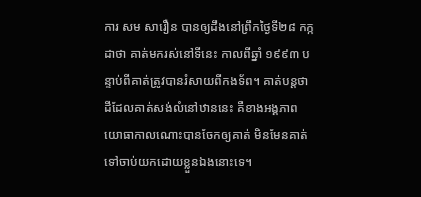ការ សម សារឿន បានឲ្យដឹងនៅព្រឹកថ្ងៃទី២៨ កក្កដាថា គាត់មករស់នៅទីនេះ កាលពីឆ្នាំ ១៩៩៣ បន្ទាប់ពីគាត់ត្រូវបានរំសាយពីកងទ័ព។ គាត់បន្តថា ដីដែលគាត់សង់លំនៅឋាននេះ គឺខាងអង្គភាពយោធាកាលណោះបានចែកឲ្យគាត់ មិនមែនគាត់ទៅចាប់យកដោយខ្លួនឯងនោះទេ។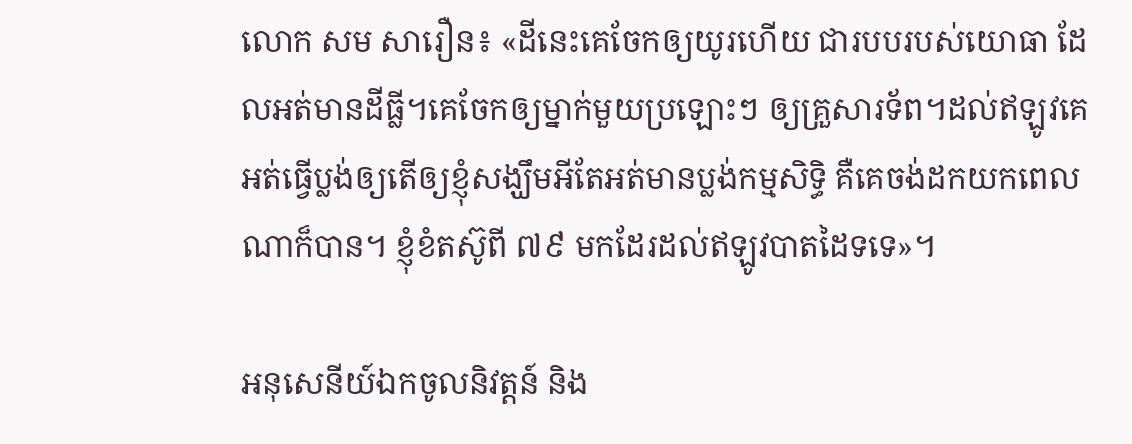លោក សម សារឿន៖ «ដីនេះគេចែកឲ្យយូរហើយ ជារបបរបស់យោធា ដែលអត់មានដីធ្លី។គេចែកឲ្យម្នាក់មួយប្រឡោះៗ ឲ្យគ្រួសារទ័ព។ដល់ឥឡូវគេអត់ធ្វើប្លង់ឲ្យតើឲ្យខ្ញុំសង្ឃឹមអីតែអត់មានប្លង់កម្មសិទ្ធិ គឺគេចង់ដកយកពេលណាក៏បាន។ ខ្ញុំខំតស៊ូពី ៧៩ មកដែរដល់ឥឡូវបាតដៃទទេ»។

អនុសេនីយ៍ឯកចូលនិវត្តន៍ និង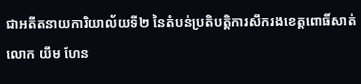ជាអតីតនាយការិយាល័យទី២ នៃតំបន់ប្រតិបត្តិការសឹករងខេត្តពោធិ៍សាត់ លោក យឹម ហែន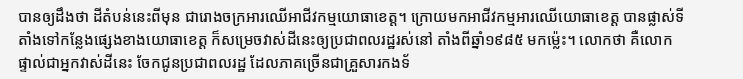បានឲ្យដឹងថា ដីតំបន់នេះពីមុន ជារោងចក្រអារឈើអាជីវកម្មយោធាខេត្ត។ ក្រោយមកអាជីវកម្មអារឈើយោធាខេត្ត បានផ្លាស់ទីតាំងទៅកន្លែងផ្សេងខាងយោធាខេត្ត ក៏សម្រេចវាស់ដីនេះឲ្យប្រជាពលរដ្ឋរស់នៅ តាំងពីឆ្នាំ១៩៨៥ មកម៉្លេះ។ លោកថា គឺលោកផ្ទាល់ជាអ្នកវាស់ដីនេះ ចែកជូនប្រជាពលរដ្ឋ ដែលភាគច្រើនជាគ្រួសារកងទ័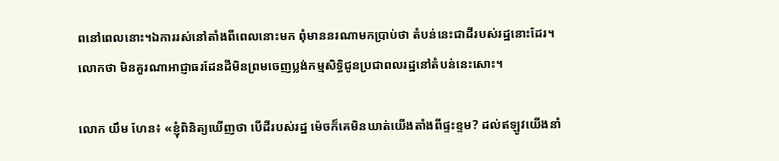ពនៅពេលនោះ។ឯការរស់នៅតាំងពីពេលនោះមក ពុំមាននរណាមកប្រាប់ថា តំបន់នេះជាដីរបស់រដ្ឋនោះដែរ។ លោកថា មិនគួរណាអាជ្ញាធរដែនដីមិនព្រមចេញប្លង់កម្មសិទ្ធិជូនប្រជាពលរដ្ឋនៅតំបន់នេះសោះ។

លោក យឹម ហែន៖ «ខ្ញុំពិនិត្យឃើញថា បើដីរបស់រដ្ឋ ម៉េចក៏គេមិនឃាត់យើងតាំងពីផ្ទះខ្ទម? ដល់ឥឡូវយើងនាំ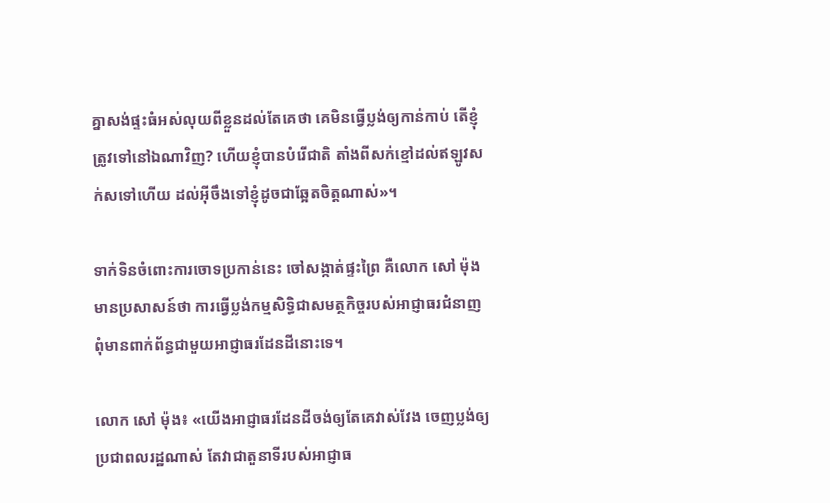គ្នាសង់ផ្ទះធំអស់លុយពីខ្លួនដល់តែគេថា គេមិនធ្វើប្លង់ឲ្យកាន់កាប់ តើខ្ញុំត្រូវទៅនៅឯណាវិញ? ហើយខ្ញុំបានបំរើជាតិ តាំងពីសក់ខ្មៅដល់ឥឡូវសក់សទៅហើយ ដល់អ៊ីចឹងទៅខ្ញុំដូចជាឆ្អែតចិត្តណាស់»។

ទាក់ទិនចំពោះការចោទប្រកាន់នេះ ចៅសង្កាត់ផ្ទះព្រៃ គឺលោក សៅ ម៉ុង មានប្រសាសន៍ថា ការធ្វើប្លង់កម្មសិទ្ធិជាសមត្ថកិច្ចរបស់អាជ្ញាធរជំនាញ ពុំមានពាក់ព័ន្ធជាមួយអាជ្ញាធរដែនដីនោះទេ។

លោក សៅ ម៉ុង៖ «យើងអាជ្ញាធរដែនដីចង់ឲ្យតែគេវាស់វែង ចេញប្លង់ឲ្យប្រជាពលរដ្ឋណាស់ តែវាជាតួនាទីរបស់អាជ្ញាធ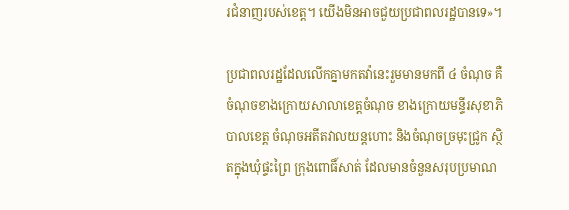រជំនាញរបស់ខេត្ត។ យើងមិនអាចជួយប្រជាពលរដ្ឋបានទេ»។

ប្រជាពលរដ្ឋដែលលើកគ្នាមកតវ៉ានេះរួមមានមកពី ៤ ចំណុច គឺចំណុចខាងក្រោយសាលាខេត្តចំណុច ខាងក្រោយមន្ទីរសុខាភិបាលខេត្ត ចំណុចអតីតវាលយន្តហោះ និងចំណុចច្រមុះជ្រូក ស្ថិតក្នុងឃុំផ្ទះព្រៃ ក្រុងពោធិ៍សាត់ ដែលមានចំនួនសរុបប្រមាណ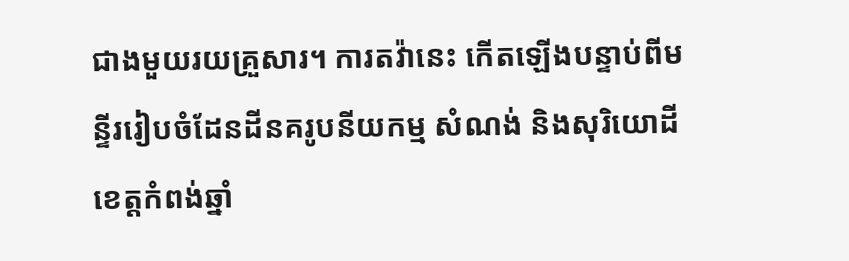ជាងមួយរយគ្រួសារ។ ការតវ៉ានេះ កើតឡើងបន្ទាប់ពីមន្ទីររៀបចំដែនដីនគរូបនីយកម្ម សំណង់ និងសុរិយោដី ខេត្តកំពង់ឆ្នាំ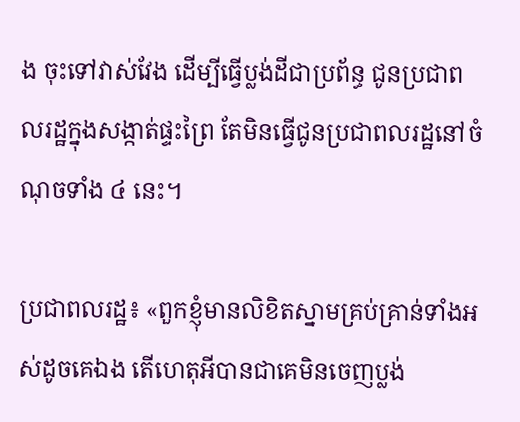ង ចុះទៅវាស់វែង ដើម្បីធ្វើប្លង់ដីជាប្រព័ន្ធ ជូនប្រជាពលរដ្ឋក្នុងសង្កាត់ផ្ទះព្រៃ តែមិនធ្វើជូនប្រជាពលរដ្ឋនៅចំណុចទាំង ៤ នេះ។

ប្រជាពលរដ្ឋ៖ «ពួកខ្ញុំមានលិខិតស្នាមគ្រប់គ្រាន់ទាំងអស់ដូចគេឯង តើហេតុអីបានជាគេមិនចេញប្លង់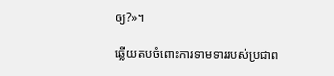ឲ្យ?»។

ឆ្លើយតបចំពោះការទាមទាររបស់ប្រជាព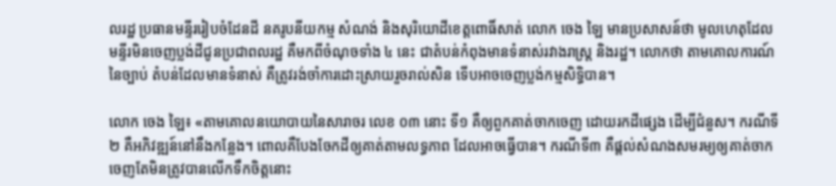លរដ្ឋ ប្រធានមន្ទីររៀបចំដែនដី នគរូបនីយកម្ម សំណង់ និងសុរិយោដីខេត្តពោធិ៍សាត់ លោក ចេង ឡៃ មានប្រសាសន៍ថា មូលហេតុដែលមន្ទីរមិនចេញប្លង់ដីជូនប្រជាពលរដ្ឋ គឺមកពីចំណុចទាំង ៤ នេះ ជាតំបន់កំពុងមានទំនាស់រវាងរាស្ត្រ និងរដ្ឋ។ លោកថា តាមគោលការណ៍នៃច្បាប់ តំបន់ដែលមានទំនាស់ គឺត្រូវរង់ចាំការដោះស្រាយរួចរាល់សិន ទើបអាចចេញប្លង់កម្មសិទ្ធិបាន។

លោក ចេង ឡៃ៖ «តាមគោលនយោបាយនៃសារាចរ លេខ ០៣ នោះ ទី១ គឺឲ្យពួកគាត់ចាកចេញ ដោយរកដីផ្សេង ដើម្បីជំនួស។ ករណីទី២ គឺអភិវឌ្ឍន៍នៅនឹងកន្លែង។ ពោលគឺបែងចែកដីឲ្យគាត់តាមលទ្ធភាព ដែលអាចធ្វើបាន។ ករណីទី៣ គឺផ្ដល់សំណងសមរម្យឲ្យគាត់ចាកចេញតែមិនត្រូវបានលើកទឹកចិត្តនោះ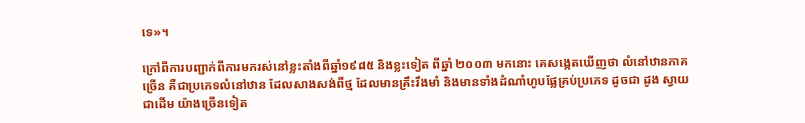ទេ»។

ក្រៅពីការបញ្ជាក់ពីការមករស់នៅខ្លះតាំងពីឆ្នាំ១៩៨៥ និងខ្លះទៀត ពីឆ្នាំ ២០០៣ មកនោះ គេសង្កេតឃើញថា លំនៅឋានភាគច្រើន គឺជាប្រភេទលំនៅឋាន ដែលសាងសង់ពីថ្ម ដែលមានគ្រឹះរឹងមាំ និងមានទាំងដំណាំហូបផ្លែគ្រប់ប្រភេទ ដូចជា ដូង ស្វាយ ជាដើម យ៉ាងច្រើនទៀត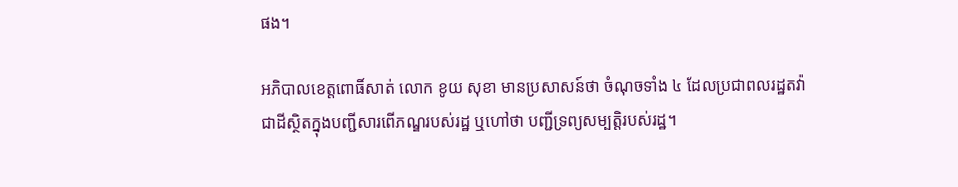ផង។

អភិបាលខេត្តពោធិ៍សាត់ លោក ខូយ សុខា មានប្រសាសន៍ថា ចំណុចទាំង ៤ ដែលប្រជាពលរដ្ឋតវ៉ា ជាដីស្ថិតក្នុងបញ្ជីសារពើភណ្ឌរបស់រដ្ឋ ឬហៅថា បញ្ជីទ្រព្យសម្បត្តិរបស់រដ្ឋ។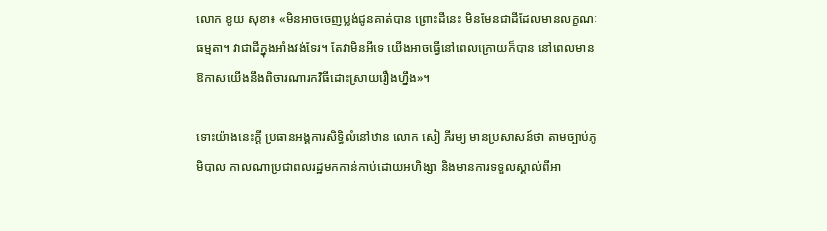លោក ខូយ សុខា៖ «មិនអាចចេញប្លង់ជូនគាត់បាន ព្រោះដីនេះ មិនមែនជាដីដែលមានលក្ខណៈធម្មតា។ វាជាដីក្នុងអាំងវង់ទែរ។ តែវាមិនអីទេ យើងអាចធ្វើនៅពេលក្រោយក៏បាន នៅពេលមានឱកាសយើងនឹងពិចារណារកវិធីដោះស្រាយរឿងហ្នឹង»។

ទោះយ៉ាងនេះក្ដី ប្រធានអង្គការសិទ្ធិលំនៅឋាន លោក សៀ ភីរម្យ មានប្រសាសន៍ថា តាមច្បាប់ភូមិបាល កាលណាប្រជាពលរដ្ឋមកកាន់កាប់ដោយអហិង្សា និងមានការទទួលស្គាល់ពីអា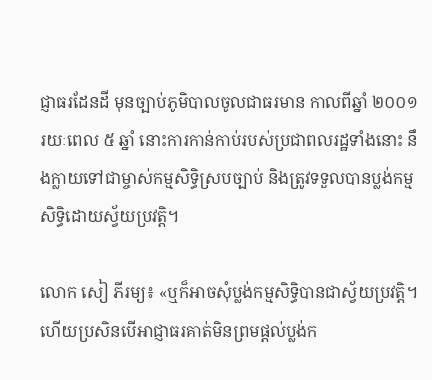ជ្ញាធរដែនដី មុនច្បាប់ភូមិបាលចូលជាធរមាន កាលពីឆ្នាំ ២០០១ រយៈពេល ៥ ឆ្នាំ នោះការកាន់កាប់របស់ប្រជាពលរដ្ឋទាំងនោះ នឹងក្លាយទៅជាម្ចាស់កម្មសិទ្ធិស្របច្បាប់ និងត្រូវទទួលបានប្លង់កម្មសិទ្ធិដោយស្វ័យប្រវត្តិ។

លោក សៀ ភីរម្យ៖ «ឬក៏អាចសុំប្លង់កម្មសិទ្ធិបានជាស្វ័យប្រវត្តិ។ហើយប្រសិនបើអាជ្ញាធរគាត់មិនព្រមផ្ដល់ប្លង់ក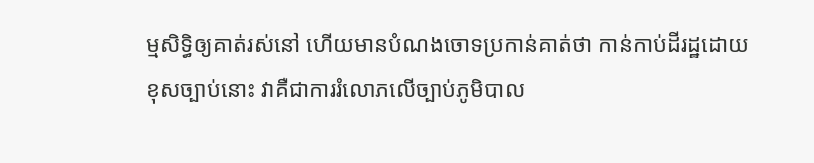ម្មសិទ្ធិឲ្យគាត់រស់នៅ ហើយមានបំណងចោទប្រកាន់គាត់ថា កាន់កាប់ដីរដ្ឋដោយខុសច្បាប់នោះ វាគឺជាការរំលោភលើច្បាប់ភូមិបាល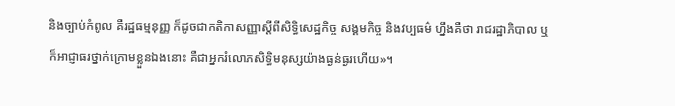និងច្បាប់កំពូល គឺរដ្ឋធម្មនុញ្ញ ក៏ដូចជាកតិកាសញ្ញាស្ដីពីសិទ្ធិសេដ្ឋកិច្ច សង្គមកិច្ច និងវប្បធម៌ ហ្នឹងគឺថា រាជរដ្ឋាភិបាល ឬក៏អាជ្ញាធរថ្នាក់ក្រោមខ្លួនឯងនោះ គឺជាអ្នករំលោភសិទ្ធិមនុស្សយ៉ាងធ្ងន់ធ្ងរហើយ»។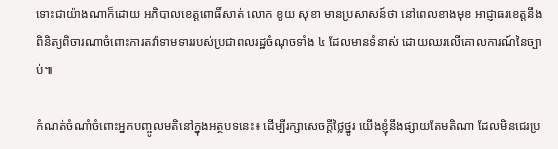ទោះជាយ៉ាងណាក៏ដោយ អភិបាលខេត្តពោធិ៍សាត់ លោក ខូយ សុខា មានប្រសាសន៍ថា នៅពេលខាងមុខ អាជ្ញាធរខេត្តនឹងពិនិត្យពិចារណាចំពោះការតវ៉ាទាមទាររបស់ប្រជាពលរដ្ឋចំណុចទាំង ៤ ដែលមានទំនាស់ ដោយឈរលើគោលការណ៍នៃច្បាប់៕

កំណត់ចំណាំចំពោះអ្នកបញ្ចូលមតិនៅក្នុងអត្ថបទនេះ៖ ដើម្បីរក្សាសេចក្ដីថ្លៃថ្នូរ យើងខ្ញុំនឹងផ្សាយតែមតិណា ដែលមិនជេរប្រ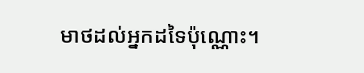មាថដល់អ្នកដទៃប៉ុណ្ណោះ។